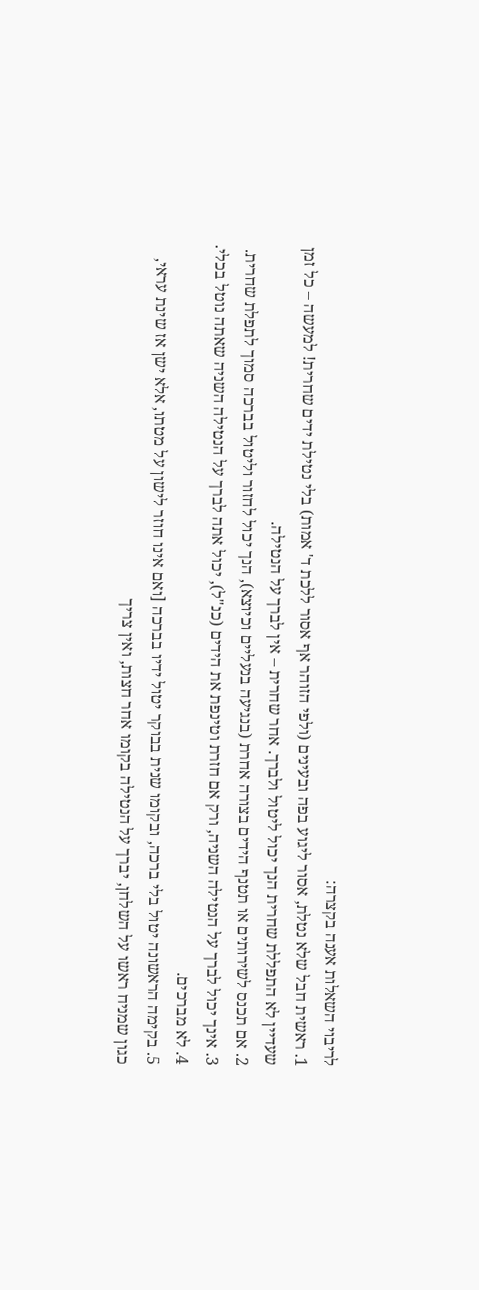לריבוי השאלות אענה בקצרה:
1. ראשית חבל שלא נטלת, אסור ליגוע בפה ובעינים (ולפי הזוהר אף אסור ללכת ד' אמות) בלי נטילת ידים שחרית! למעשה – כל זמן שעדיין לא התפללת שחרית הנך יכול ליטול ולברך. אחר שחרית – אין לברך על הנטילה.
2. אם תכנס לשירותים או תטנף הידים בצורה אחרת (בנגיעה בנעליים וכיוצא), הנך יכול לחזור וליטול בברכה סמוך לתפלת שחרית.
3. אינך יכול לברך על הנטילה השניה, ורק אם חזרת וטינפת את הידים (כנ"ל), יכול אתה לברך על הנטילה השניה שאתה נוטל בכלי.
4. לא מברכים.
5. בקימה הראשונה יטול בלי ברכה, ובקומו שנית בבוקר יטול ידיו בברכה [ואם אינו חוזר לישון על מטתו, אלא ישן אז שינת עראי, כגון שמניח ראשו על השלחן, יברך על הנטילה בקומו אחר חצות, ואין צריך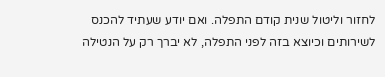לחזור וליטול שנית קודם התפלה. ואם יודע שעתיד להכנס לשירותים וכיוצא בזה לפני התפלה, לא יברך רק על הנטילה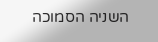השניה הסמוכה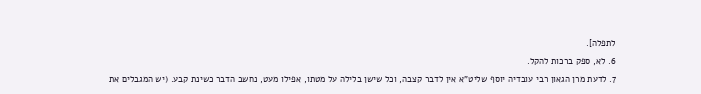לתפלה].
6. לא, ספק ברכות להקל.
7. לדעת מרן הגאון רבי עובדיה יוסף שליט"א אין לדבר קצבה, וכל שישן בלילה על מטתו, אפילו מעט, נחשב הדבר כשינת קבע. (יש המגבלים את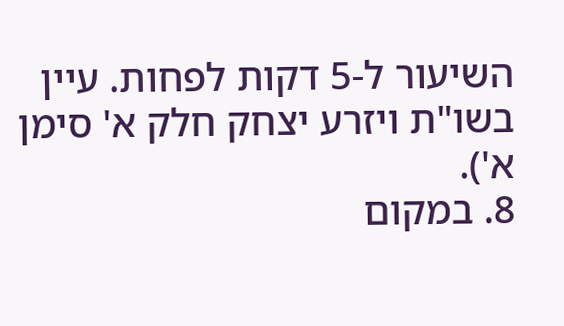השיעור ל-5 דקות לפחות. עיין בשו"ת ויזרע יצחק חלק א' סימן א').
8. במקום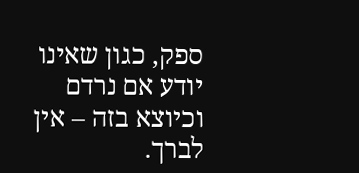ספק, כגון שאינו יודע אם נרדם וכיוצא בזה – אין לברך.